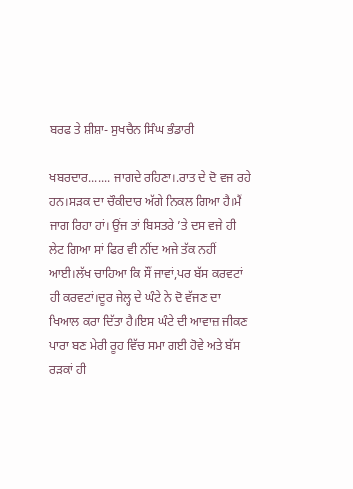ਬਰਫ ਤੇ ਸ਼ੀਸ਼ਾ- ਸੁਖਚੈਨ ਸਿੰਘ ਭੰਡਾਰੀ

ਖਬਰਦਾਰ....... ਜਾਗਦੇ ਰਹਿਣਾ।.ਰਾਤ ਦੇ ਦੋ ਵਜ ਰਹੇ ਹਨ।ਸੜਕ ਦਾ ਚੌਕੀਦਾਰ ਅੱਗੇ ਨਿਕਲ ਗਿਆ ਹੈ।ਮੈਂ ਜਾਗ ਰਿਹਾ ਹਾਂ। ਉਂਜ ਤਾਂ ਬਿਸਤਰੇ ’ਤੇ ਦਸ ਵਜੇ ਹੀ ਲੇਟ ਗਿਆ ਸਾਂ ਫਿਰ ਵੀ ਨੀਂਦ ਅਜੇ ਤੱਕ ਨਹੀਂ ਆਈ।ਲੱਖ ਚਾਹਿਆ ਕਿ ਸੌਂ ਜਾਵਾਂ,ਪਰ ਬੱਸ ਕਰਵਟਾਂ ਹੀ ਕਰਵਟਾਂ।ਦੂਰ ਜੇਲ੍ਹ ਦੇ ਘੰਟੇ ਨੇ ਦੋ ਵੱਜਣ ਦਾ ਖਿਆਲ ਕਰਾ ਦਿੱਤਾ ਹੈ।ਇਸ ਘੰਟੇ ਦੀ ਆਵਾਜ਼ ਜੀਕਣ ਪਾਰਾ ਬਣ ਮੇਰੀ ਰੂਹ ਵਿੱਚ ਸਮਾ ਗਈ ਹੋਵੇ ਅਤੇ ਬੱਸ ਰੜਕਾਂ ਹੀ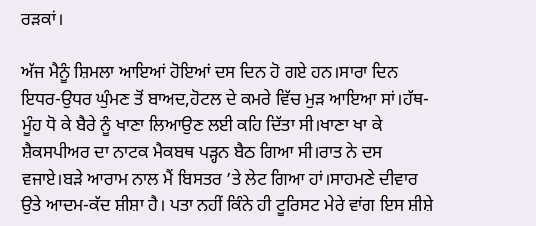ਰੜਕਾਂ।

ਅੱਜ ਮੈਨੂੰ ਸ਼ਿਮਲਾ ਆਇਆਂ ਹੋਇਆਂ ਦਸ ਦਿਨ ਹੋ ਗਏ ਹਨ।ਸਾਰਾ ਦਿਨ ਇਧਰ-ਉਧਰ ਘੁੰਮਣ ਤੋਂ ਬਾਅਦ,ਹੋਟਲ ਦੇ ਕਮਰੇ ਵਿੱਚ ਮੁੜ ਆਇਆ ਸਾਂ।ਹੱਥ-ਮੂੰਹ ਧੋ ਕੇ ਬੈਰੇ ਨੂੰ ਖਾਣਾ ਲਿਆਉਣ ਲਈ ਕਹਿ ਦਿੱਤਾ ਸੀ।ਖਾਣਾ ਖਾ ਕੇ ਸ਼ੈਕਸਪੀਅਰ ਦਾ ਨਾਟਕ ਮੈਕਬਥ ਪੜ੍ਹਨ ਬੈਠ ਗਿਆ ਸੀ।ਰਾਤ ਨੇ ਦਸ ਵਜਾਏ।ਬੜੇ ਆਰਾਮ ਨਾਲ ਮੈਂ ਬਿਸਤਰ ’ਤੇ ਲੇਟ ਗਿਆ ਹਾਂ।ਸਾਹਮਣੇ ਦੀਵਾਰ ਉਤੇ ਆਦਮ-ਕੱਦ ਸ਼ੀਸ਼ਾ ਹੈ। ਪਤਾ ਨਹੀਂ ਕਿੰਨੇ ਹੀ ਟੂਰਿਸਟ ਮੇਰੇ ਵਾਂਗ ਇਸ ਸ਼ੀਸ਼ੇ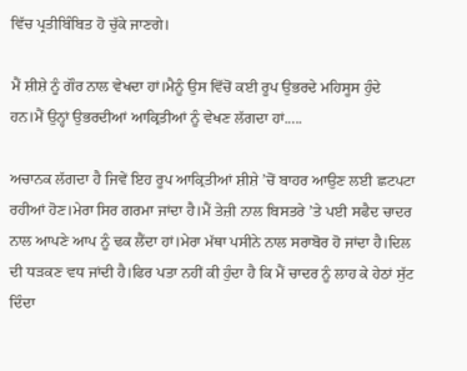ਵਿੱਚ ਪ੍ਰਤੀਬਿੰਬਿਤ ਹੋ ਚੁੱਕੇ ਜਾਣਗੇ।

ਮੈਂ ਸ਼ੀਸ਼ੇ ਨੂੰ ਗੌਰ ਨਾਲ ਵੇਖਦਾ ਹਾਂ।ਮੈਨੂੰ ਉਸ ਵਿੱਚੋਂ ਕਈ ਰੂਪ ਉਭਰਦੇ ਮਹਿਸੂਸ ਹੁੰਦੇ ਹਨ।ਮੈਂ ਉਨ੍ਹਾਂ ਉਭਰਦੀਆਂ ਆਕ੍ਰਿਤੀਆਂ ਨੂੰ ਵੇਖਣ ਲੱਗਦਾ ਹਾਂ.....

ਅਚਾਨਕ ਲੱਗਦਾ ਹੈ ਜਿਵੇਂ ਇਹ ਰੂਪ ਆਕ੍ਰਿਤੀਆਂ ਸ਼ੀਸ਼ੇ ’ਚੋਂ ਬਾਹਰ ਆਉਣ ਲਈ ਛਟਪਟਾ ਰਹੀਆਂ ਹੋਣ।ਮੇਰਾ ਸਿਰ ਗਰਮਾ ਜਾਂਦਾ ਹੈ।ਮੈਂ ਤੇਜ਼ੀ ਨਾਲ ਬਿਸਤਰੇ ’ਤੇ ਪਈ ਸਫੈਦ ਚਾਦਰ ਨਾਲ ਆਪਣੇ ਆਪ ਨੂੰ ਢਕ ਲੈਂਦਾ ਹਾਂ।ਮੇਰਾ ਮੱਥਾ ਪਸੀਨੇ ਨਾਲ ਸਰਾਬੋਰ ਹੋ ਜਾਂਦਾ ਹੈ।ਦਿਲ ਦੀ ਧੜਕਣ ਵਧ ਜਾਂਦੀ ਹੈ।ਫਿਰ ਪਤਾ ਨਹੀਂ ਕੀ ਹੁੰਦਾ ਹੈ ਕਿ ਮੈਂ ਚਾਦਰ ਨੂੰ ਲਾਹ ਕੇ ਹੇਠਾਂ ਸੁੱਟ ਦਿੰਦਾ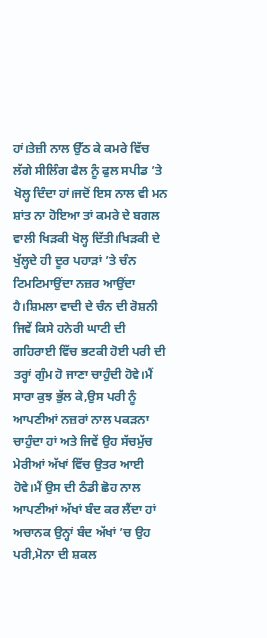ਹਾਂ।ਤੇਜ਼ੀ ਨਾਲ ਉੱਠ ਕੇ ਕਮਰੇ ਵਿੱਚ ਲੱਗੇ ਸੀਲਿੰਗ ਫੈਲ ਨੂੰ ਫੁਲ ਸਪੀਡ ’ਤੇ ਖੋਲ੍ਹ ਦਿੰਦਾ ਹਾਂ।ਜਦੋਂ ਇਸ ਨਾਲ ਵੀ ਮਨ ਸ਼ਾਂਤ ਨਾ ਹੋਇਆ ਤਾਂ ਕਮਰੇ ਦੇ ਬਗਲ ਵਾਲੀ ਖਿੜਕੀ ਖੋਲ੍ਹ ਦਿੱਤੀ।ਖਿੜਕੀ ਦੇ ਖੁੱਲ੍ਹਦੇ ਹੀ ਦੂਰ ਪਹਾੜਾਂ ’ਤੇ ਚੰਨ ਟਿਮਟਿਮਾਉਂਦਾ ਨਜ਼ਰ ਆਉਂਦਾ ਹੈ।ਸ਼ਿਮਲਾ ਵਾਦੀ ਦੇ ਚੰਨ ਦੀ ਰੋਸ਼ਨੀ ਜਿਵੇਂ ਕਿਸੇ ਹਨੇਰੀ ਘਾਟੀ ਦੀ ਗਹਿਰਾਈ ਵਿੱਚ ਭਟਕੀ ਹੋਈ ਪਰੀ ਦੀ ਤਰ੍ਹਾਂ ਗੁੰਮ ਹੋ ਜਾਣਾ ਚਾਹੁੰਦੀ ਹੋਵੇ।ਮੈਂ ਸਾਰਾ ਕੁਝ ਭੁੱਲ ਕੇ,ਉਸ ਪਰੀ ਨੂੰ ਆਪਣੀਆਂ ਨਜ਼ਰਾਂ ਨਾਲ ਪਕੜਨਾ ਚਾਹੁੰਦਾ ਹਾਂ ਅਤੇ ਜਿਵੇਂ ਉਹ ਸੱਚਮੁੱਚ ਮੇਰੀਆਂ ਅੱਖਾਂ ਵਿੱਚ ਉਤਰ ਆਈ ਹੋਵੇ।ਮੈਂ ਉਸ ਦੀ ਠੰਡੀ ਛੋਹ ਨਾਲ ਆਪਣੀਆਂ ਅੱਖਾਂ ਬੰਦ ਕਰ ਲੈਂਦਾ ਹਾਂ ਅਚਾਨਕ ਉਨ੍ਹਾਂ ਬੰਦ ਅੱਖਾਂ ’ਚ ਉਹ ਪਰੀ,ਮੋਨਾ ਦੀ ਸ਼ਕਲ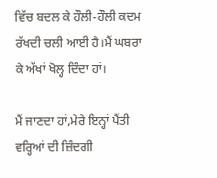ਵਿੱਚ ਬਦਲ ਕੇ ਹੌਲੀ-ਹੌਲੀ ਕਦਮ ਰੱਖਦੀ ਚਲੀ ਆਈ ਹੈ।ਮੈਂ ਘਬਰਾ ਕੇ ਅੱਖਾਂ ਖੋਲ੍ਹ ਦਿੰਦਾ ਹਾਂ।

ਮੈਂ ਜਾਣਦਾ ਹਾਂ,ਮੇਰੇ ਇਨ੍ਹਾਂ ਪੈਂਤੀ ਵਰ੍ਹਿਆਂ ਦੀ ਜ਼ਿੰਦਗੀ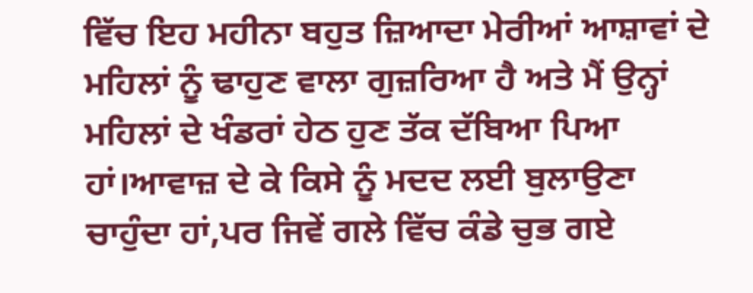ਵਿੱਚ ਇਹ ਮਹੀਨਾ ਬਹੁਤ ਜ਼ਿਆਦਾ ਮੇਰੀਆਂ ਆਸ਼ਾਵਾਂ ਦੇ ਮਹਿਲਾਂ ਨੂੰ ਢਾਹੁਣ ਵਾਲਾ ਗੁਜ਼ਰਿਆ ਹੈ ਅਤੇ ਮੈਂ ਉਨ੍ਹਾਂ ਮਹਿਲਾਂ ਦੇ ਖੰਡਰਾਂ ਹੇਠ ਹੁਣ ਤੱਕ ਦੱਬਿਆ ਪਿਆ ਹਾਂ।ਆਵਾਜ਼ ਦੇ ਕੇ ਕਿਸੇ ਨੂੰ ਮਦਦ ਲਈ ਬੁਲਾਉਣਾ ਚਾਹੁੰਦਾ ਹਾਂ,ਪਰ ਜਿਵੇਂ ਗਲੇ ਵਿੱਚ ਕੰਡੇ ਚੁਭ ਗਏ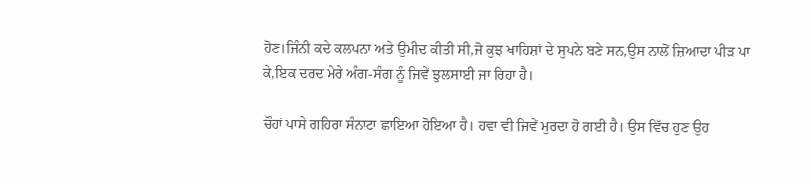ਹੋਣ।ਜਿੰਨੀ ਕਦੇ ਕਲਪਨਾ ਅਤੇ ਉਮੀਦ ਕੀਤੀ ਸੀ,ਜੋ ਕੁਝ ਖਾਹਿਸ਼ਾਂ ਦੇ ਸੁਪਨੇ ਬਣੇ ਸਨ,ਉਸ ਨਾਲੋਂ ਜ਼ਿਆਦਾ ਪੀੜ ਪਾ ਕੇ,ਇਕ ਦਰਦ ਮੇਰੇ ਅੰਗ-ਸੰਗ ਨੂੰ ਜਿਵੇਂ ਝੁਲਸਾਈ ਜਾ ਰਿਹਾ ਹੈ।

ਚੌਹਾਂ ਪਾਸੇ ਗਹਿਰਾ ਸੰਨਾਟਾ ਛਾਇਆ ਹੋਇਆ ਹੈ। ਹਵਾ ਵੀ ਜਿਵੇਂ ਮੁਰਦਾ ਹੋ ਗਈ ਹੈ। ਉਸ ਵਿੱਚ ਹੁਣ ਉਹ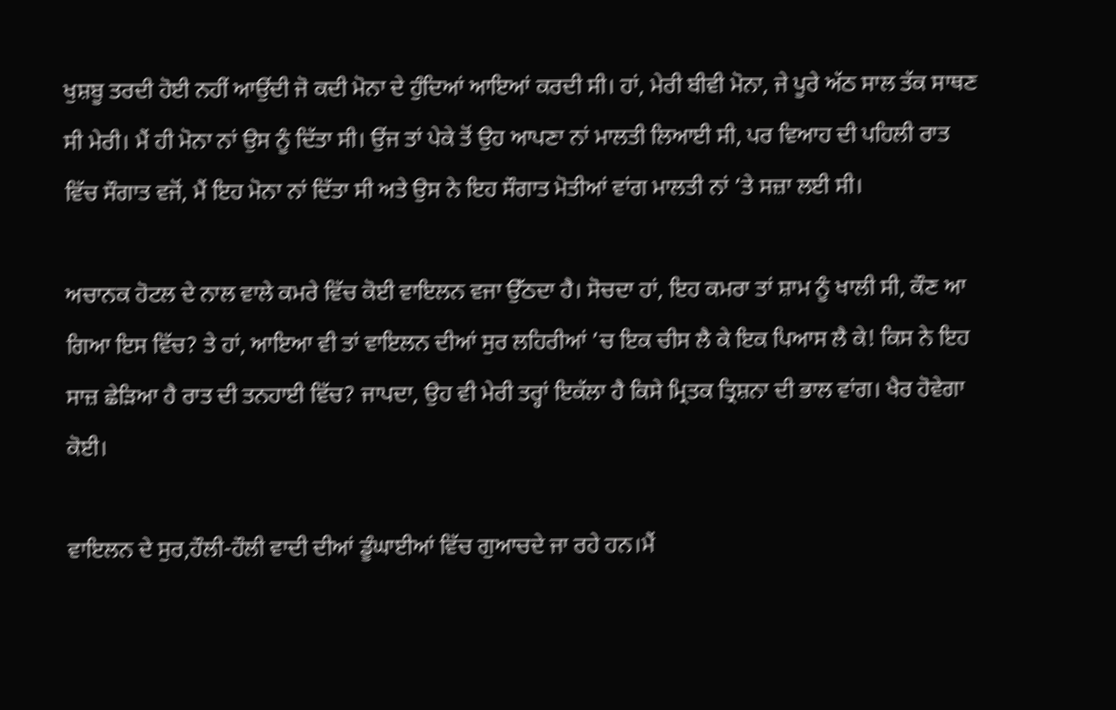ਖੁਸ਼ਬੂ ਤਰਦੀ ਹੋਈ ਨਹੀਂ ਆਉਂਦੀ ਜੋ ਕਦੀ ਮੋਨਾ ਦੇ ਹੁੰਦਿਆਂ ਆਇਆਂ ਕਰਦੀ ਸੀ। ਹਾਂ, ਮੇਰੀ ਬੀਵੀ ਮੋਨਾ, ਜੇ ਪੂਰੇ ਅੱਠ ਸਾਲ ਤੱਕ ਸਾਥਣ ਸੀ ਮੇਰੀ। ਮੈਂ ਹੀ ਮੋਨਾ ਨਾਂ ਉਸ ਨੂੰ ਦਿੱਤਾ ਸੀ। ਉਂਜ ਤਾਂ ਪੇਕੇ ਤੋਂ ਉਹ ਆਪਣਾ ਨਾਂ ਮਾਲਤੀ ਲਿਆਈ ਸੀ, ਪਰ ਵਿਆਹ ਦੀ ਪਹਿਲੀ ਰਾਤ ਵਿੱਚ ਸੌਗਾਤ ਵਜੋਂ, ਮੈਂ ਇਹ ਮੋਨਾ ਨਾਂ ਦਿੱਤਾ ਸੀ ਅਤੇ ਉਸ ਨੇ ਇਹ ਸੌਗਾਤ ਮੋਤੀਆਂ ਵਾਂਗ ਮਾਲਤੀ ਨਾਂ ’ਤੇ ਸਜ਼ਾ ਲਈ ਸੀ।

ਅਚਾਨਕ ਹੋਟਲ ਦੇ ਨਾਲ ਵਾਲੇ ਕਮਰੇ ਵਿੱਚ ਕੋਈ ਵਾਇਲਨ ਵਜਾ ਉੱਠਦਾ ਹੈ। ਸੋਚਦਾ ਹਾਂ, ਇਹ ਕਮਰਾ ਤਾਂ ਸ਼ਾਮ ਨੂੰ ਖਾਲੀ ਸੀ, ਕੌਣ ਆ ਗਿਆ ਇਸ ਵਿੱਚ? ਤੇ ਹਾਂ, ਆਇਆ ਵੀ ਤਾਂ ਵਾਇਲਨ ਦੀਆਂ ਸੁਰ ਲਹਿਰੀਆਂ ’ਚ ਇਕ ਚੀਸ ਲੈ ਕੇ ਇਕ ਪਿਆਸ ਲੈ ਕੇ! ਕਿਸ ਨੇ ਇਹ ਸਾਜ਼ ਛੇੜਿਆ ਹੈ ਰਾਤ ਦੀ ਤਨਹਾਈ ਵਿੱਚ? ਜਾਪਦਾ, ਉਹ ਵੀ ਮੇਰੀ ਤਰ੍ਹਾਂ ਇਕੱਲਾ ਹੈ ਕਿਸੇ ਮ੍ਰਿਤਕ ਤ੍ਰਿਸ਼ਨਾ ਦੀ ਭਾਲ ਵਾਂਗ। ਖੈਰ ਹੋਵੇਗਾ ਕੋਈ।

ਵਾਇਲਨ ਦੇ ਸੁਰ,ਹੌਲੀ-ਹੌਲੀ ਵਾਦੀ ਦੀਆਂ ਡੂੰਘਾਈਆਂ ਵਿੱਚ ਗੁਆਚਦੇ ਜਾ ਰਹੇ ਹਨ।ਮੈਂ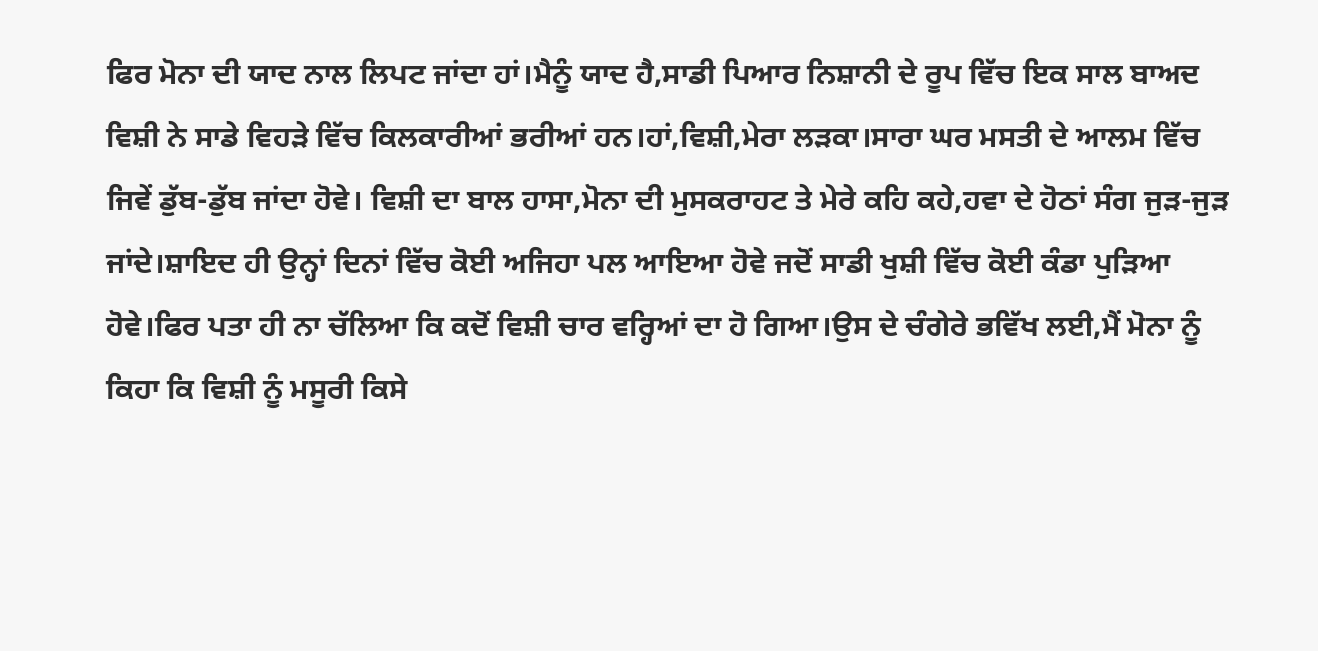ਫਿਰ ਮੋਨਾ ਦੀ ਯਾਦ ਨਾਲ ਲਿਪਟ ਜਾਂਦਾ ਹਾਂ।ਮੈਨੂੰ ਯਾਦ ਹੈ,ਸਾਡੀ ਪਿਆਰ ਨਿਸ਼ਾਨੀ ਦੇ ਰੂਪ ਵਿੱਚ ਇਕ ਸਾਲ ਬਾਅਦ ਵਿਸ਼ੀ ਨੇ ਸਾਡੇ ਵਿਹੜੇ ਵਿੱਚ ਕਿਲਕਾਰੀਆਂ ਭਰੀਆਂ ਹਨ।ਹਾਂ,ਵਿਸ਼ੀ,ਮੇਰਾ ਲੜਕਾ।ਸਾਰਾ ਘਰ ਮਸਤੀ ਦੇ ਆਲਮ ਵਿੱਚ ਜਿਵੇਂ ਡੁੱਬ-ਡੁੱਬ ਜਾਂਦਾ ਹੋਵੇ। ਵਿਸ਼ੀ ਦਾ ਬਾਲ ਹਾਸਾ,ਮੋਨਾ ਦੀ ਮੁਸਕਰਾਹਟ ਤੇ ਮੇਰੇ ਕਹਿ ਕਹੇ,ਹਵਾ ਦੇ ਹੋਠਾਂ ਸੰਗ ਜੁੜ-ਜੁੜ ਜਾਂਦੇ।ਸ਼ਾਇਦ ਹੀ ਉਨ੍ਹਾਂ ਦਿਨਾਂ ਵਿੱਚ ਕੋਈ ਅਜਿਹਾ ਪਲ ਆਇਆ ਹੋਵੇ ਜਦੋਂ ਸਾਡੀ ਖੁਸ਼ੀ ਵਿੱਚ ਕੋਈ ਕੰਡਾ ਪੁੜਿਆ ਹੋਵੇ।ਫਿਰ ਪਤਾ ਹੀ ਨਾ ਚੱਲਿਆ ਕਿ ਕਦੋਂ ਵਿਸ਼ੀ ਚਾਰ ਵਰ੍ਹਿਆਂ ਦਾ ਹੋ ਗਿਆ।ਉਸ ਦੇ ਚੰਗੇਰੇ ਭਵਿੱਖ ਲਈ,ਮੈਂ ਮੋਨਾ ਨੂੰ ਕਿਹਾ ਕਿ ਵਿਸ਼ੀ ਨੂੰ ਮਸੂਰੀ ਕਿਸੇ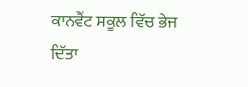ਕਾਨਵੈਂਟ ਸਕੂਲ ਵਿੱਚ ਭੇਜ ਦਿੱਤਾ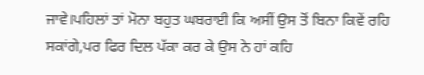ਜਾਵੇ।ਪਹਿਲਾਂ ਤਾਂ ਮੋਨਾ ਬਹੁਤ ਘਬਰਾਈ ਕਿ ਅਸੀਂ ਉਸ ਤੋਂ ਬਿਨਾ ਕਿਵੇਂ ਰਹਿ ਸਕਾਂਗੇ,ਪਰ ਫਿਰ ਦਿਲ ਪੱਕਾ ਕਰ ਕੇ ਉਸ ਨੇ ਹਾਂ ਕਹਿ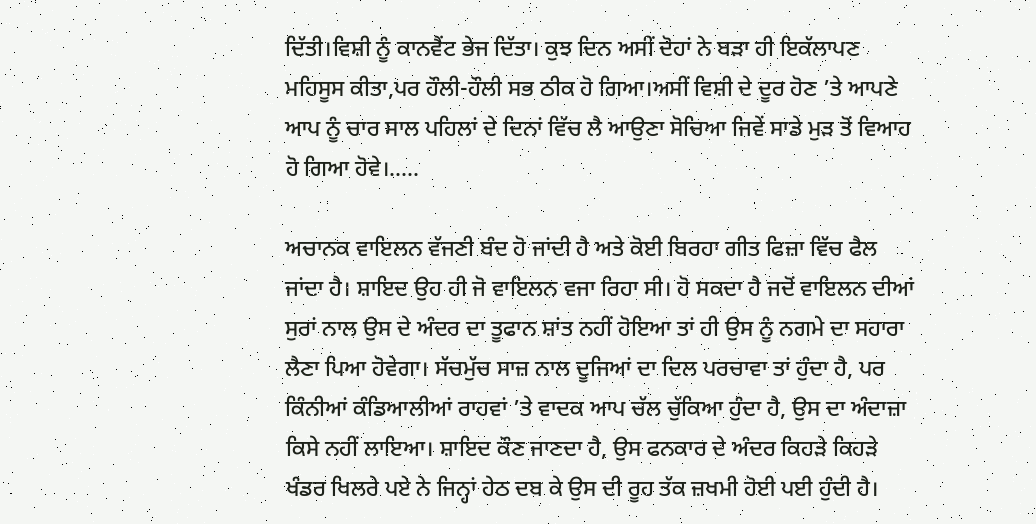ਦਿੱਤੀ।ਵਿਸ਼ੀ ਨੂੰ ਕਾਨਵੈਂਟ ਭੇਜ ਦਿੱਤਾ। ਕੁਝ ਦਿਨ ਅਸੀਂ ਦੋਹਾਂ ਨੇ ਬੜਾ ਹੀ ਇਕੱਲਾਪਣ ਮਹਿਸੂਸ ਕੀਤਾ,ਪਰ ਹੌਲੀ-ਹੌਲੀ ਸਭ ਠੀਕ ਹੋ ਗਿਆ।ਅਸੀਂ ਵਿਸ਼ੀ ਦੇ ਦੂਰ ਹੋਣ ’ਤੇ ਆਪਣੇ ਆਪ ਨੂੰ ਚਾਰ ਸਾਲ ਪਹਿਲਾਂ ਦੇ ਦਿਨਾਂ ਵਿੱਚ ਲੈ ਆਉਣਾ ਸੋਚਿਆ ਜਿਵੇਂ ਸਾਡੇ ਮੁੜ ਤੋਂ ਵਿਆਹ ਹੋ ਗਿਆ ਹੋਵੇ।.....

ਅਚਾਨਕ ਵਾਇਲਨ ਵੱਜਣੀ ਬੰਦ ਹੋ ਜਾਂਦੀ ਹੈ ਅਤੇ ਕੋਈ ਬਿਰਹਾ ਗੀਤ ਫਿਜ਼ਾ ਵਿੱਚ ਫੈਲ ਜਾਂਦਾ ਹੈ। ਸ਼ਾਇਦ ਉਹ ਹੀ ਜੋ ਵਾਇਲਨ ਵਜਾ ਰਿਹਾ ਸੀ। ਹੋ ਸਕਦਾ ਹੈ ਜਦੋਂ ਵਾਇਲਨ ਦੀਆਂ ਸੁਰਾਂ ਨਾਲ ਉਸ ਦੇ ਅੰਦਰ ਦਾ ਤੂਫਾਨ ਸ਼ਾਂਤ ਨਹੀਂ ਹੋਇਆ ਤਾਂ ਹੀ ਉਸ ਨੂੰ ਨਗਮੇ ਦਾ ਸਹਾਰਾ ਲੈਣਾ ਪਿਆ ਹੋਵੇਗਾ। ਸੱਚਮੁੱਚ ਸਾਜ਼ ਨਾਲ ਦੂਜਿਆਂ ਦਾ ਦਿਲ ਪਰਚਾਵਾ ਤਾਂ ਹੁੰਦਾ ਹੈ, ਪਰ ਕਿੰਨੀਆਂ ਕੰਡਿਆਲੀਆਂ ਰਾਹਵਾਂ ’ਤੇ ਵਾਦਕ ਆਪ ਚੱਲ ਚੁੱਕਿਆ ਹੁੰਦਾ ਹੈ, ਉਸ ਦਾ ਅੰਦਾਜ਼ਾ ਕਿਸੇ ਨਹੀਂ ਲਾਇਆ। ਸ਼ਾਇਦ ਕੌਣ ਜਾਣਦਾ ਹੈ, ਉਸ ਫਨਕਾਰ ਦੇ ਅੰਦਰ ਕਿਹੜੇ ਕਿਹੜੇ ਖੰਡਰ ਖਿਲਰੇ ਪਏ ਨੇ ਜਿਨ੍ਹਾਂ ਹੇਠ ਦਬ ਕੇ ਉਸ ਦੀ ਰੂਹ ਤੱਕ ਜ਼ਖਮੀ ਹੋਈ ਪਈ ਹੁੰਦੀ ਹੈ।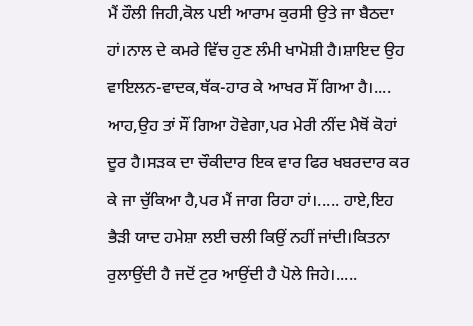ਮੈਂ ਹੌਲੀ ਜਿਹੀ,ਕੋਲ ਪਈ ਆਰਾਮ ਕੁਰਸੀ ਉਤੇ ਜਾ ਬੈਠਦਾ ਹਾਂ।ਨਾਲ ਦੇ ਕਮਰੇ ਵਿੱਚ ਹੁਣ ਲੰਮੀ ਖਾਮੋਸ਼ੀ ਹੈ।ਸ਼ਾਇਦ ਉਹ ਵਾਇਲਨ-ਵਾਦਕ,ਥੱਕ-ਹਾਰ ਕੇ ਆਖਰ ਸੌਂ ਗਿਆ ਹੈ।.... ਆਹ,ਉਹ ਤਾਂ ਸੌਂ ਗਿਆ ਹੋਵੇਗਾ,ਪਰ ਮੇਰੀ ਨੀਂਦ ਮੈਥੋਂ ਕੋਹਾਂ ਦੂਰ ਹੈ।ਸੜਕ ਦਾ ਚੌਕੀਦਾਰ ਇਕ ਵਾਰ ਫਿਰ ਖਬਰਦਾਰ ਕਰ ਕੇ ਜਾ ਚੁੱਕਿਆ ਹੈ,ਪਰ ਮੈਂ ਜਾਗ ਰਿਹਾ ਹਾਂ।..... ਹਾਏ,ਇਹ ਭੈੜੀ ਯਾਦ ਹਮੇਸ਼ਾ ਲਈ ਚਲੀ ਕਿਉਂ ਨਹੀਂ ਜਾਂਦੀ।ਕਿਤਨਾ ਰੁਲਾਉਂਦੀ ਹੈ ਜਦੋਂ ਟੁਰ ਆਉਂਦੀ ਹੈ ਪੋਲੇ ਜਿਹੇ।.....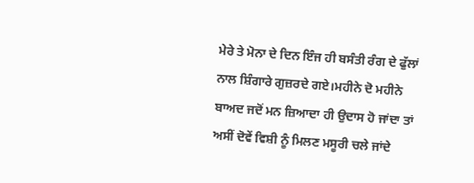ਮੇਰੇ ਤੇ ਮੋਨਾ ਦੇ ਦਿਨ ਇੰਜ ਹੀ ਬਸੰਤੀ ਰੰਗ ਦੇ ਫੁੱਲਾਂ ਨਾਲ ਸ਼ਿੰਗਾਰੇ ਗੁਜ਼ਰਦੇ ਗਏ।ਮਹੀਨੇ ਦੋ ਮਹੀਨੇ ਬਾਅਦ ਜਦੋਂ ਮਨ ਜ਼ਿਆਦਾ ਹੀ ਉਦਾਸ ਹੋ ਜਾਂਦਾ ਤਾਂ ਅਸੀਂ ਦੋਵੇਂ ਵਿਸ਼ੀ ਨੂੰ ਮਿਲਣ ਮਸੂਰੀ ਚਲੇ ਜਾਂਦੇ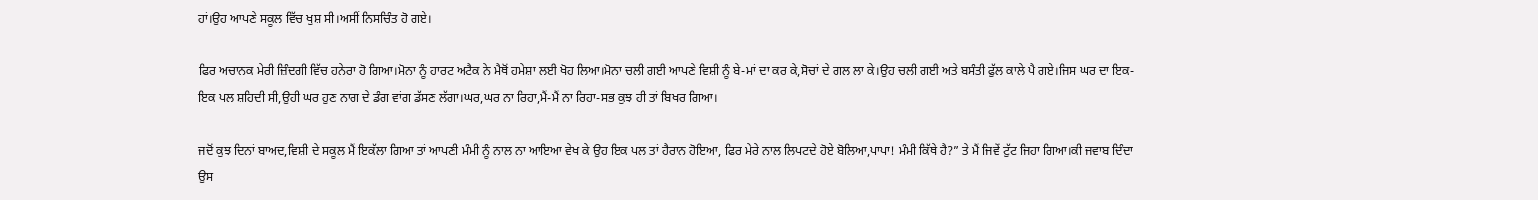ਹਾਂ।ਉਹ ਆਪਣੇ ਸਕੂਲ ਵਿੱਚ ਖੁਸ਼ ਸੀ।ਅਸੀਂ ਨਿਸਚਿੰਤ ਹੋ ਗਏ।

ਫਿਰ ਅਚਾਨਕ ਮੇਰੀ ਜ਼ਿੰਦਗੀ ਵਿੱਚ ਹਨੇਰਾ ਹੋ ਗਿਆ।ਮੋਨਾ ਨੂੰ ਹਾਰਟ ਅਟੈਕ ਨੇ ਮੈਥੋਂ ਹਮੇਸ਼ਾ ਲਈ ਖੋਹ ਲਿਆ।ਮੋਨਾ ਚਲੀ ਗਈ ਆਪਣੇ ਵਿਸ਼ੀ ਨੂੰ ਬੇ-ਮਾਂ ਦਾ ਕਰ ਕੇ,ਸੋਚਾਂ ਦੇ ਗਲ ਲਾ ਕੇ।ਉਹ ਚਲੀ ਗਈ ਅਤੇ ਬਸੰਤੀ ਫੁੱਲ ਕਾਲੇ ਪੈ ਗਏ।ਜਿਸ ਘਰ ਦਾ ਇਕ-ਇਕ ਪਲ ਸ਼ਹਿਦੀ ਸੀ,ਉਹੀ ਘਰ ਹੁਣ ਨਾਗ ਦੇ ਡੰਗ ਵਾਂਗ ਡੱਸਣ ਲੱਗਾ।ਘਰ,ਘਰ ਨਾ ਰਿਹਾ,ਮੈਂ-ਮੈਂ ਨਾ ਰਿਹਾ-ਸਭ ਕੁਝ ਹੀ ਤਾਂ ਬਿਖਰ ਗਿਆ।

ਜਦੋਂ ਕੁਝ ਦਿਨਾਂ ਬਾਅਦ,ਵਿਸ਼ੀ ਦੇ ਸਕੂਲ ਮੈਂ ਇਕੱਲਾ ਗਿਆ ਤਾਂ ਆਪਣੀ ਮੰਮੀ ਨੂੰ ਨਾਲ ਨਾ ਆਇਆ ਵੇਖ ਕੇ ਉਹ ਇਕ ਪਲ ਤਾਂ ਹੈਰਾਨ ਹੋਇਆ, ਫਿਰ ਮੇਰੇ ਨਾਲ ਲਿਪਟਦੇ ਹੋਏ ਬੋਲਿਆ,ਪਾਪਾ! ਮੰਮੀ ਕਿੱਥੇ ਹੈ?” ਤੇ ਮੈਂ ਜਿਵੇਂ ਟੁੱਟ ਜਿਹਾ ਗਿਆ।ਕੀ ਜਵਾਬ ਦਿੰਦਾ ਉਸ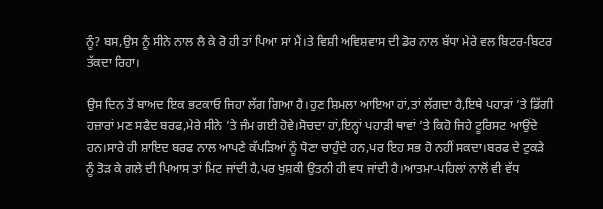ਨੂੰ? ਬਸ,ਉਸ ਨੂੰ ਸੀਨੇ ਨਾਲ ਲੈ ਕੇ ਰੋ ਹੀ ਤਾਂ ਪਿਆ ਸਾਂ ਮੈਂ।ਤੇ ਵਿਸ਼ੀ ਅਵਿਸ਼ਵਾਸ ਦੀ ਡੋਰ ਨਾਲ ਬੱਧਾ ਮੇਰੇ ਵਲ ਬਿਟਰ-ਬਿਟਰ ਤੱਕਦਾ ਰਿਹਾ।

ਉਸ ਦਿਨ ਤੋਂ ਬਾਅਦ ਇਕ ਭਟਕਾਓ ਜਿਹਾ ਲੱਗ ਗਿਆ ਹੈ।ਹੁਣ ਸ਼ਿਮਲਾ ਆਇਆ ਹਾਂ,ਤਾਂ ਲੱਗਦਾ ਹੈ,ਇਥੇ ਪਹਾੜਾਂ ’ਤੇ ਡਿੱਗੀ ਹਜ਼ਾਰਾਂ ਮਣ ਸਫੈਦ ਬਰਫ,ਮੇਰੇ ਸੀਨੇ ’ਤੇ ਜੰਮ ਗਈ ਹੋਵੇ।ਸੋਚਦਾ ਹਾਂ,ਇਨ੍ਹਾਂ ਪਹਾੜੀ ਥਾਵਾਂ ’ਤੇ ਕਿਹੋ ਜਿਹੇ ਟੂਰਿਸਟ ਆਉਂਦੇ ਹਨ।ਸਾਰੇ ਹੀ ਸ਼ਾਇਦ ਬਰਫ ਨਾਲ ਆਪਣੇ ਕੱਪੜਿਆਂ ਨੂੰ ਧੋਣਾ ਚਾਹੁੰਦੇ ਹਨ,ਪਰ ਇਹ ਸਭ ਹੋ ਨਹੀਂ ਸਕਦਾ।ਬਰਫ ਦੇ ਟੁਕੜੇ ਨੂੰ ਤੋੜ ਕੇ ਗਲੇ ਦੀ ਪਿਆਸ ਤਾਂ ਮਿਟ ਜਾਂਦੀ ਹੈ,ਪਰ ਖੁਸ਼ਕੀ ਉਤਨੀ ਹੀ ਵਧ ਜਾਂਦੀ ਹੈ।ਆਤਮਾ-ਪਹਿਲਾਂ ਨਾਲੋਂ ਵੀ ਵੱਧ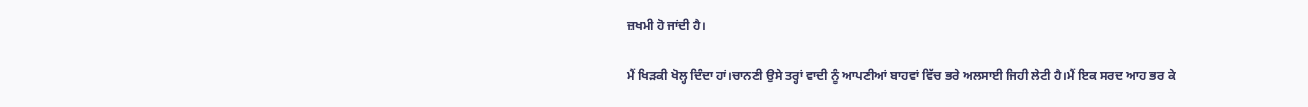ਜ਼ਖਮੀ ਹੋ ਜਾਂਦੀ ਹੈ।

ਮੈਂ ਖਿੜਕੀ ਖੋਲ੍ਹ ਦਿੰਦਾ ਹਾਂ।ਚਾਨਣੀ ਉਸੇ ਤਰ੍ਹਾਂ ਵਾਦੀ ਨੂੰ ਆਪਣੀਆਂ ਬਾਹਵਾਂ ਵਿੱਚ ਭਰੇ ਅਲਸਾਈ ਜਿਹੀ ਲੇਟੀ ਹੈ।ਮੈਂ ਇਕ ਸਰਦ ਆਹ ਭਰ ਕੇ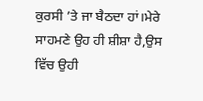ਕੁਰਸੀ ’ਤੇ ਜਾ ਬੈਠਦਾ ਹਾਂ।ਮੇਰੇ ਸਾਹਮਣੇ ਉਹ ਹੀ ਸ਼ੀਸ਼ਾ ਹੈ,ਉਸ ਵਿੱਚ ਉਹੀ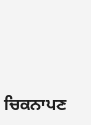ਚਿਕਨਾਪਣ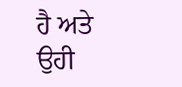ਹੈ ਅਤੇ ਉਹੀ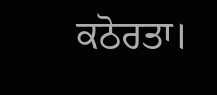ਕਠੋਰਤਾ।